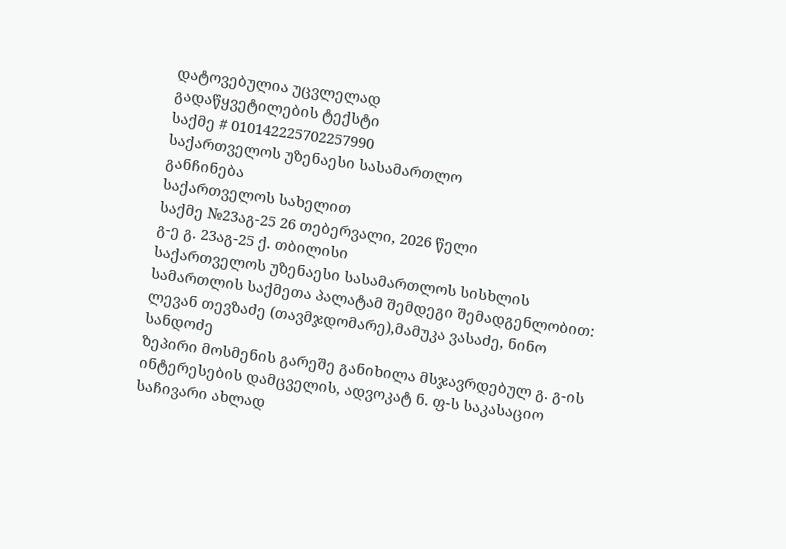დატოვებულია უცვლელად
გადაწყვეტილების ტექსტი
საქმე # 010142225702257990
საქართველოს უზენაესი სასამართლო
განჩინება
საქართველოს სახელით
საქმე №23აგ-25 26 თებერვალი, 2026 წელი
გ-ე გ. 23აგ-25 ქ. თბილისი
საქართველოს უზენაესი სასამართლოს სისხლის სამართლის საქმეთა პალატამ შემდეგი შემადგენლობით:
ლევან თევზაძე (თავმჯდომარე),მამუკა ვასაძე, ნინო სანდოძე
ზეპირი მოსმენის გარეშე განიხილა მსჯავრდებულ გ. გ-ის ინტერესების დამცველის, ადვოკატ ნ. ფ-ს საკასაციო საჩივარი ახლად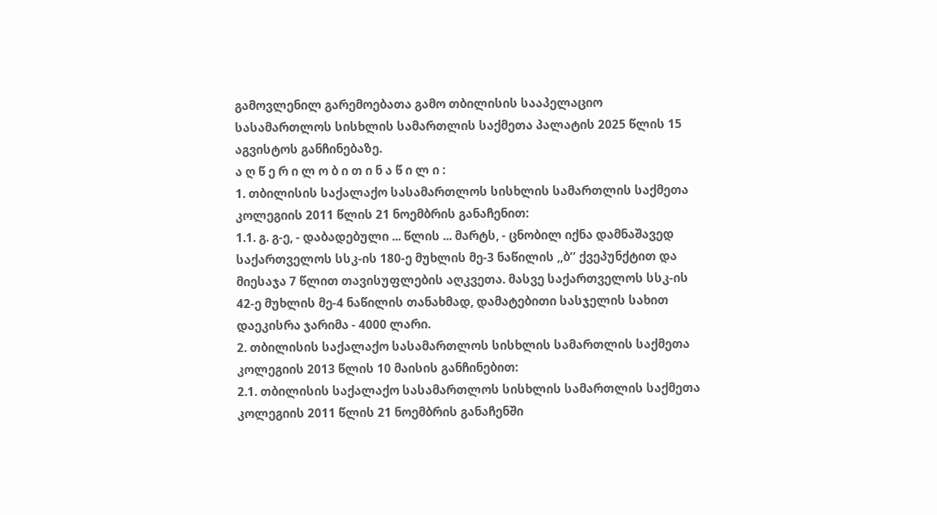გამოვლენილ გარემოებათა გამო თბილისის სააპელაციო სასამართლოს სისხლის სამართლის საქმეთა პალატის 2025 წლის 15 აგვისტოს განჩინებაზე.
ა ღ წ ე რ ი ლ ო ბ ი თ ი ნ ა წ ი ლ ი :
1. თბილისის საქალაქო სასამართლოს სისხლის სამართლის საქმეთა კოლეგიის 2011 წლის 21 ნოემბრის განაჩენით:
1.1. გ. გ-ე, - დაბადებული ... წლის ... მარტს, - ცნობილ იქნა დამნაშავედ საქართველოს სსკ-ის 180-ე მუხლის მე-3 ნაწილის ,,ბ’’ ქვეპუნქტით და მიესაჯა 7 წლით თავისუფლების აღკვეთა. მასვე საქართველოს სსკ-ის 42-ე მუხლის მე-4 ნაწილის თანახმად, დამატებითი სასჯელის სახით დაეკისრა ჯარიმა - 4000 ლარი.
2. თბილისის საქალაქო სასამართლოს სისხლის სამართლის საქმეთა კოლეგიის 2013 წლის 10 მაისის განჩინებით:
2.1. თბილისის საქალაქო სასამართლოს სისხლის სამართლის საქმეთა კოლეგიის 2011 წლის 21 ნოემბრის განაჩენში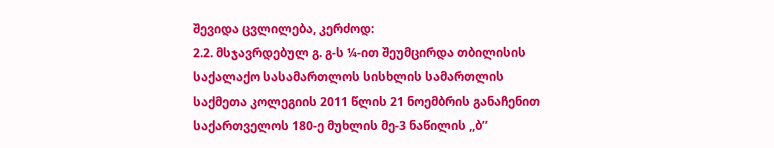შევიდა ცვლილება, კერძოდ:
2.2. მსჯავრდებულ გ. გ-ს ¼-ით შეუმცირდა თბილისის საქალაქო სასამართლოს სისხლის სამართლის საქმეთა კოლეგიის 2011 წლის 21 ნოემბრის განაჩენით საქართველოს 180-ე მუხლის მე-3 ნაწილის ,,ბ’’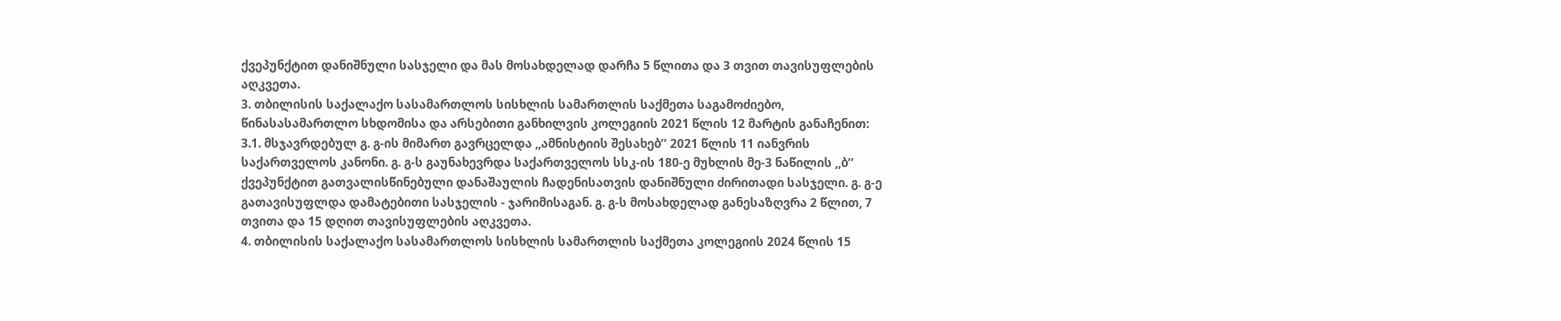ქვეპუნქტით დანიშნული სასჯელი და მას მოსახდელად დარჩა 5 წლითა და 3 თვით თავისუფლების აღკვეთა.
3. თბილისის საქალაქო სასამართლოს სისხლის სამართლის საქმეთა საგამოძიებო, წინასასამართლო სხდომისა და არსებითი განხილვის კოლეგიის 2021 წლის 12 მარტის განაჩენით:
3.1. მსჯავრდებულ გ. გ-ის მიმართ გავრცელდა ,,ამნისტიის შესახებ’’ 2021 წლის 11 იანვრის საქართველოს კანონი. გ. გ-ს გაუნახევრდა საქართველოს სსკ-ის 180-ე მუხლის მე-3 ნაწილის ,,ბ’’ ქვეპუნქტით გათვალისწინებული დანაშაულის ჩადენისათვის დანიშნული ძირითადი სასჯელი. გ. გ-ე გათავისუფლდა დამატებითი სასჯელის - ჯარიმისაგან. გ. გ-ს მოსახდელად განესაზღვრა 2 წლით, 7 თვითა და 15 დღით თავისუფლების აღკვეთა.
4. თბილისის საქალაქო სასამართლოს სისხლის სამართლის საქმეთა კოლეგიის 2024 წლის 15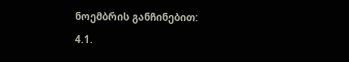ნოემბრის განჩინებით:
4.1.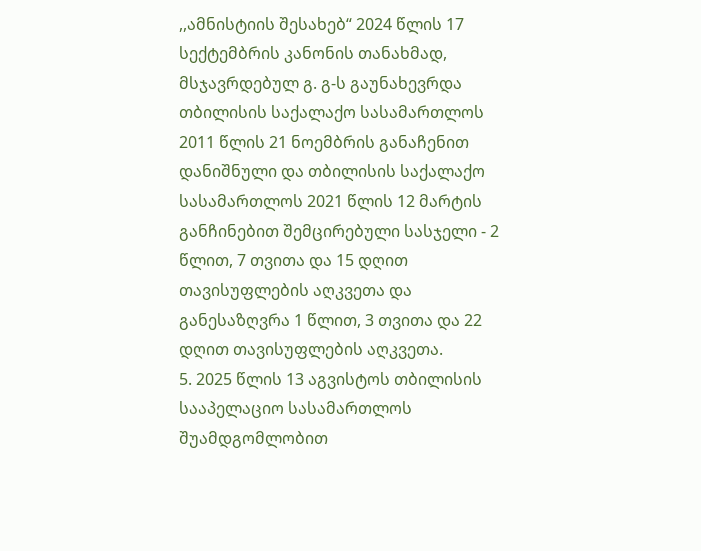,,ამნისტიის შესახებ“ 2024 წლის 17 სექტემბრის კანონის თანახმად, მსჯავრდებულ გ. გ-ს გაუნახევრდა თბილისის საქალაქო სასამართლოს 2011 წლის 21 ნოემბრის განაჩენით დანიშნული და თბილისის საქალაქო სასამართლოს 2021 წლის 12 მარტის განჩინებით შემცირებული სასჯელი - 2 წლით, 7 თვითა და 15 დღით თავისუფლების აღკვეთა და განესაზღვრა 1 წლით, 3 თვითა და 22 დღით თავისუფლების აღკვეთა.
5. 2025 წლის 13 აგვისტოს თბილისის სააპელაციო სასამართლოს შუამდგომლობით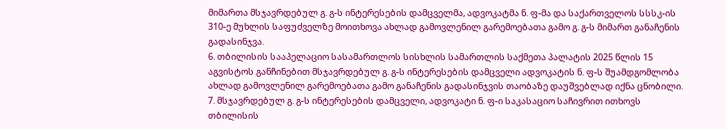მიმართა მსჯავრდებულ გ. გ-ს ინტერესების დამცველმა, ადვოკატმა ნ. ფ-მა და საქართველოს სსსკ-ის 310-ე მუხლის საფუძველზე მოითხოვა ახლად გამოვლენილ გარემოებათა გამო გ. გ-ს მიმართ განაჩენის გადასინჯვა.
6. თბილისის სააპელაციო სასამართლოს სისხლის სამართლის საქმეთა პალატის 2025 წლის 15 აგვისტოს განჩინებით მსჯავრდებულ გ. გ-ს ინტერესების დამცველი ადვოკატის ნ. ფ-ს შუამდგომლობა ახლად გამოვლენილ გარემოებათა გამო განაჩენის გადასინჯვის თაობაზე დაუშვებლად იქნა ცნობილი.
7. მსჯავრდებულ გ. გ-ს ინტერესების დამცველი, ადვოკატი ნ. ფ-ი საკასაციო საჩივრით ითხოვს თბილისის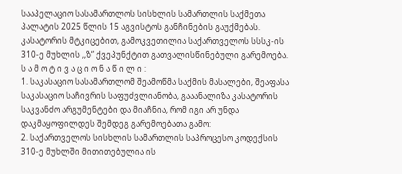სააპელაციო სასამართლოს სისხლის სამართლის საქმეთა პალატის 2025 წლის 15 აგვისტოს განჩინების გაუქმებას. კასატორის მტკიცებით, გამოკვეთილია საქართველოს სსსკ-ის 310-ე მუხლის ,,ზ“ ქვეპუნქტით გათვალისწინებული გარემოება.
ს ა მ ო ტ ი ვ ა ც ი ო ნ ა წ ი ლ ი :
1. საკასაციო სასამართლომ შეამოწმა საქმის მასალები, შეაფასა საკასაციო საჩივრის საფუძვლიანობა, გააანალიზა კასატორის საკვანძო არგუმენტები და მიაჩნია, რომ იგი არ უნდა დაკმაყოფილდეს შემდეგ გარემოებათა გამო:
2. საქართველოს სისხლის სამართლის საპროცესო კოდექსის 310-ე მუხლში მითითებულია ის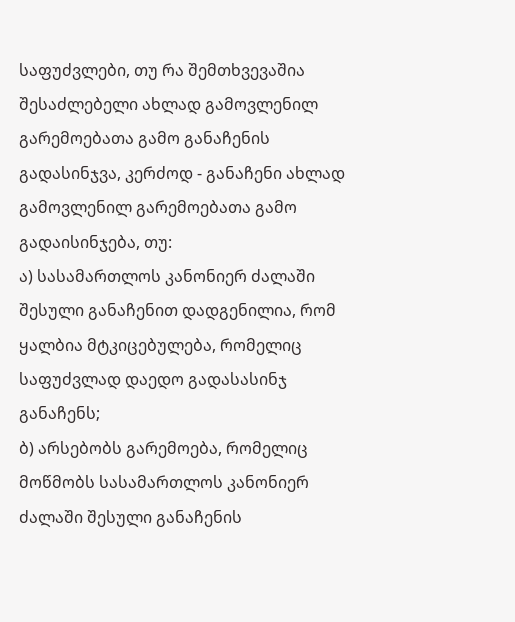საფუძვლები, თუ რა შემთხვევაშია შესაძლებელი ახლად გამოვლენილ გარემოებათა გამო განაჩენის გადასინჯვა, კერძოდ - განაჩენი ახლად გამოვლენილ გარემოებათა გამო გადაისინჯება, თუ:
ა) სასამართლოს კანონიერ ძალაში შესული განაჩენით დადგენილია, რომ ყალბია მტკიცებულება, რომელიც საფუძვლად დაედო გადასასინჯ განაჩენს;
ბ) არსებობს გარემოება, რომელიც მოწმობს სასამართლოს კანონიერ ძალაში შესული განაჩენის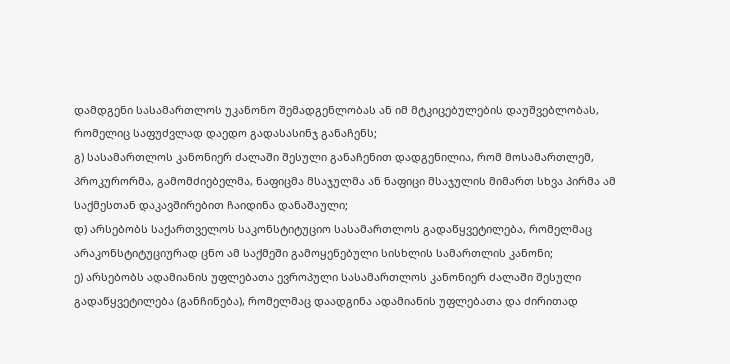დამდგენი სასამართლოს უკანონო შემადგენლობას ან იმ მტკიცებულების დაუშვებლობას, რომელიც საფუძვლად დაედო გადასასინჯ განაჩენს;
გ) სასამართლოს კანონიერ ძალაში შესული განაჩენით დადგენილია, რომ მოსამართლემ, პროკურორმა, გამომძიებელმა, ნაფიცმა მსაჯულმა ან ნაფიცი მსაჯულის მიმართ სხვა პირმა ამ საქმესთან დაკავშირებით ჩაიდინა დანაშაული;
დ) არსებობს საქართველოს საკონსტიტუციო სასამართლოს გადაწყვეტილება, რომელმაც არაკონსტიტუციურად ცნო ამ საქმეში გამოყენებული სისხლის სამართლის კანონი;
ე) არსებობს ადამიანის უფლებათა ევროპული სასამართლოს კანონიერ ძალაში შესული გადაწყვეტილება (განჩინება), რომელმაც დაადგინა ადამიანის უფლებათა და ძირითად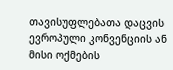თავისუფლებათა დაცვის ევროპული კონვენციის ან მისი ოქმების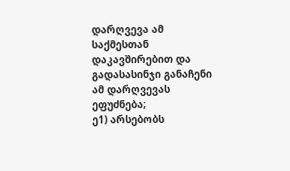დარღვევა ამ საქმესთან დაკავშირებით და გადასასინჯი განაჩენი ამ დარღვევას ეფუძნება;
ე1) არსებობს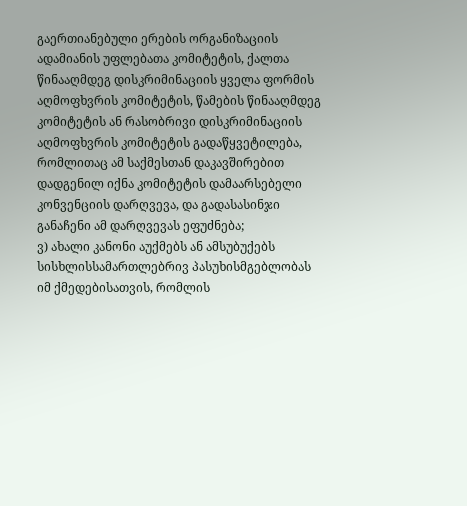გაერთიანებული ერების ორგანიზაციის ადამიანის უფლებათა კომიტეტის, ქალთა წინააღმდეგ დისკრიმინაციის ყველა ფორმის აღმოფხვრის კომიტეტის, წამების წინააღმდეგ კომიტეტის ან რასობრივი დისკრიმინაციის აღმოფხვრის კომიტეტის გადაწყვეტილება, რომლითაც ამ საქმესთან დაკავშირებით დადგენილ იქნა კომიტეტის დამაარსებელი კონვენციის დარღვევა, და გადასასინჯი განაჩენი ამ დარღვევას ეფუძნება;
ვ) ახალი კანონი აუქმებს ან ამსუბუქებს სისხლისსამართლებრივ პასუხისმგებლობას იმ ქმედებისათვის, რომლის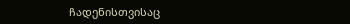ჩადენისთვისაც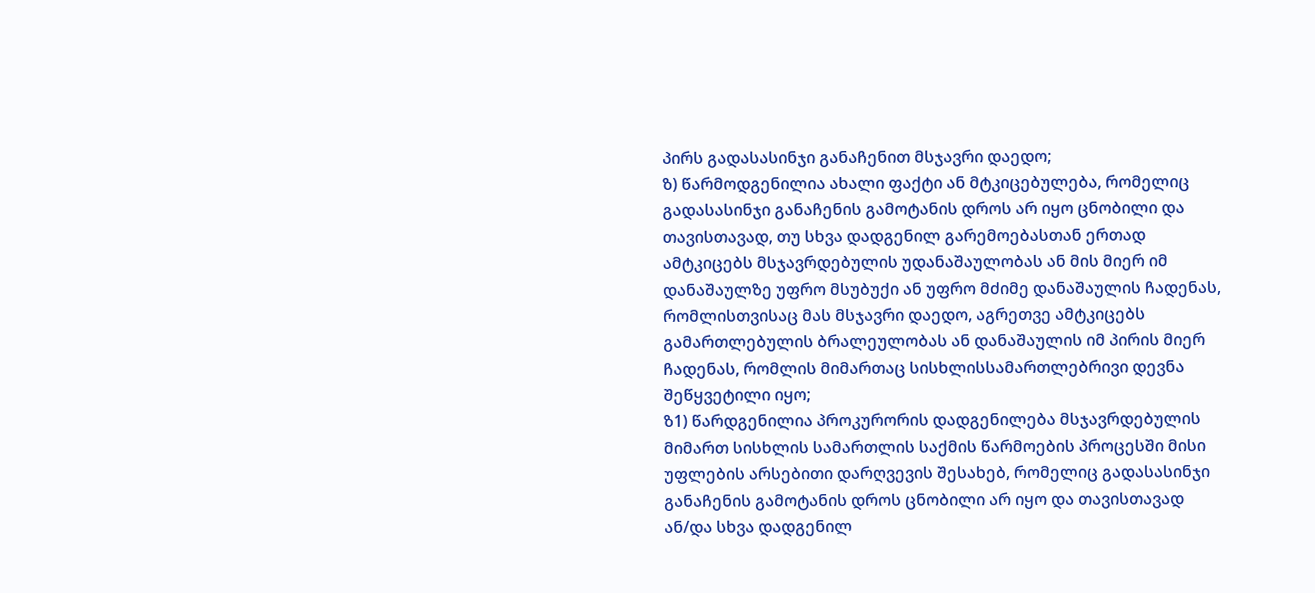პირს გადასასინჯი განაჩენით მსჯავრი დაედო;
ზ) წარმოდგენილია ახალი ფაქტი ან მტკიცებულება, რომელიც გადასასინჯი განაჩენის გამოტანის დროს არ იყო ცნობილი და თავისთავად, თუ სხვა დადგენილ გარემოებასთან ერთად ამტკიცებს მსჯავრდებულის უდანაშაულობას ან მის მიერ იმ დანაშაულზე უფრო მსუბუქი ან უფრო მძიმე დანაშაულის ჩადენას, რომლისთვისაც მას მსჯავრი დაედო, აგრეთვე ამტკიცებს გამართლებულის ბრალეულობას ან დანაშაულის იმ პირის მიერ ჩადენას, რომლის მიმართაც სისხლისსამართლებრივი დევნა შეწყვეტილი იყო;
ზ1) წარდგენილია პროკურორის დადგენილება მსჯავრდებულის მიმართ სისხლის სამართლის საქმის წარმოების პროცესში მისი უფლების არსებითი დარღვევის შესახებ, რომელიც გადასასინჯი განაჩენის გამოტანის დროს ცნობილი არ იყო და თავისთავად ან/და სხვა დადგენილ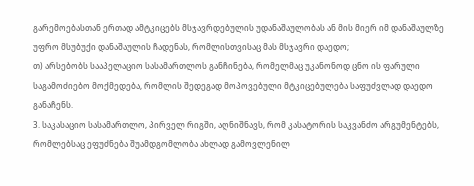გარემოებასთან ერთად ამტკიცებს მსჯავრდებულის უდანაშაულობას ან მის მიერ იმ დანაშაულზე უფრო მსუბუქი დანაშაულის ჩადენას, რომლისთვისაც მას მსჯავრი დაედო;
თ) არსებობს სააპელაციო სასამართლოს განჩინება, რომელმაც უკანონოდ ცნო ის ფარული საგამოძიებო მოქმედება, რომლის შედეგად მოპოვებული მტკიცებულება საფუძვლად დაედო განაჩენს.
3. საკასაციო სასამართლო, პირველ რიგში, აღნიშნავს, რომ კასატორის საკვანძო არგუმენტებს, რომლებსაც ეფუძნება შუამდგომლობა ახლად გამოვლენილ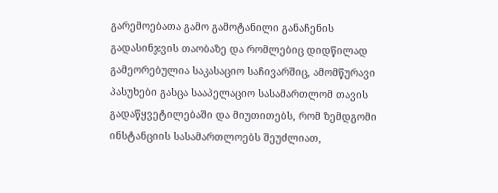გარემოებათა გამო გამოტანილი განაჩენის გადასინჯვის თაობაზე და რომლებიც დიდწილად გამეორებულია საკასაციო საჩივარშიც, ამომწურავი პასუხები გასცა სააპელაციო სასამართლომ თავის გადაწყვეტილებაში და მიუთითებს, რომ ზემდგომი ინსტანციის სასამართლოებს შეუძლიათ,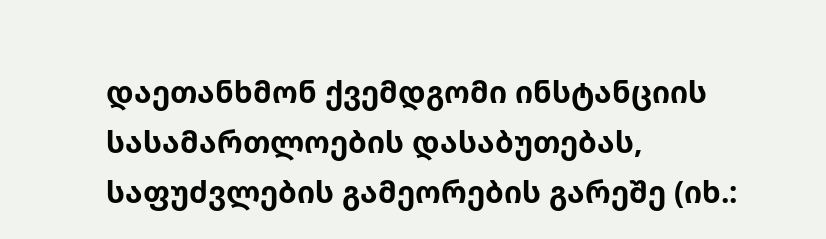დაეთანხმონ ქვემდგომი ინსტანციის სასამართლოების დასაბუთებას, საფუძვლების გამეორების გარეშე (იხ.: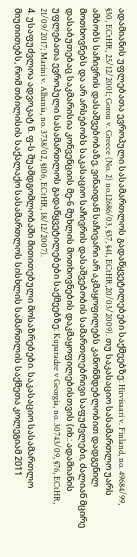ადამიანის უფლებათა ევროპული სასამართლოს გადაწყვეტილებები საქმეებზე: Hirvisaari v. Finland, no. 49684/99, §30, ECtHR, 25/12/2001; Gorou v. Greece (No. 2) no.12686/03, §37, §41, ECtHR,20/03/2009). თუ საკასაციო სასამართლო უარს ამბობს საჩივრის დასაშვებობაზე, ვინაიდან საჩივარი არ აკმაყოფილებს კანონმდებლობით დადგენილ მოთხოვნებს და არ არსებობს საკასაციო საჩივრის დასაშვებობის სამართლებრივი საფუძვლები, ძალიან მცირე დასაბუთებაც საკმარისია კონვენციის მე-6 მუხლის მოთხოვნების დაკმაყოფილებისთვის (იხ.: ადამიანის უფლებათა ევროპული სასამართლოს გადაწყვეტილებები საქმეებზე: Kuparadze v Georgia, no. 30743/09, §76, ECtHR, 21/09/2017; Marini v. Albania, no. 3738/02, §106, ECtHR, 18/12/2007).
4. უსაფუძვლოა ადვოკატ ნ. ფ-ს შუამდგომლობაში მითითებული მოსაზრებები. საკასაციო სასამართლო მიუთითებს, რომ თბილისის საქალაქო სასამართლოს სისხლის სამართლის საქმეთა კოლეგიამ 2011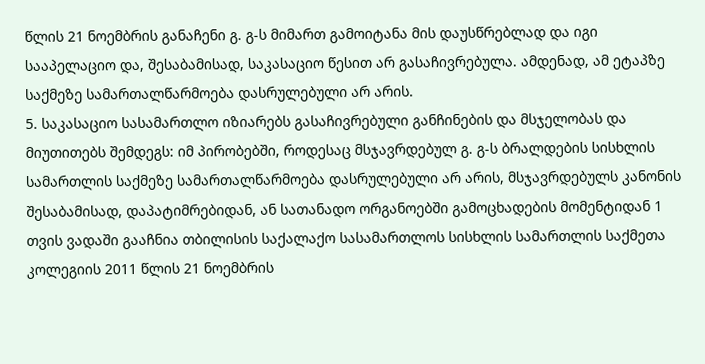წლის 21 ნოემბრის განაჩენი გ. გ-ს მიმართ გამოიტანა მის დაუსწრებლად და იგი სააპელაციო და, შესაბამისად, საკასაციო წესით არ გასაჩივრებულა. ამდენად, ამ ეტაპზე საქმეზე სამართალწარმოება დასრულებული არ არის.
5. საკასაციო სასამართლო იზიარებს გასაჩივრებული განჩინების და მსჯელობას და მიუთითებს შემდეგს: იმ პირობებში, როდესაც მსჯავრდებულ გ. გ-ს ბრალდების სისხლის სამართლის საქმეზე სამართალწარმოება დასრულებული არ არის, მსჯავრდებულს კანონის შესაბამისად, დაპატიმრებიდან, ან სათანადო ორგანოებში გამოცხადების მომენტიდან 1 თვის ვადაში გააჩნია თბილისის საქალაქო სასამართლოს სისხლის სამართლის საქმეთა კოლეგიის 2011 წლის 21 ნოემბრის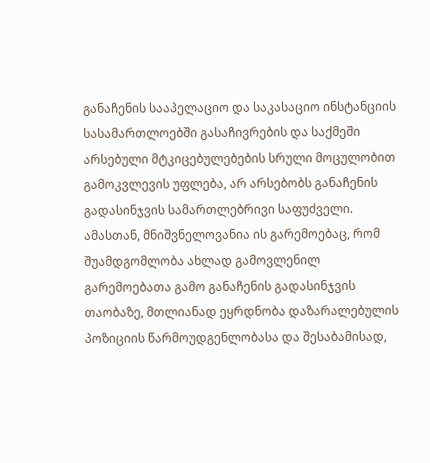განაჩენის სააპელაციო და საკასაციო ინსტანციის სასამართლოებში გასაჩივრების და საქმეში არსებული მტკიცებულებების სრული მოცულობით გამოკვლევის უფლება, არ არსებობს განაჩენის გადასინჯვის სამართლებრივი საფუძველი. ამასთან, მნიშვნელოვანია ის გარემოებაც, რომ შუამდგომლობა ახლად გამოვლენილ გარემოებათა გამო განაჩენის გადასინჯვის თაობაზე, მთლიანად ეყრდნობა დაზარალებულის პოზიციის წარმოუდგენლობასა და შესაბამისად,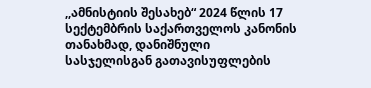,,ამნისტიის შესახებ“ 2024 წლის 17 სექტემბრის საქართველოს კანონის თანახმად, დანიშნული სასჯელისგან გათავისუფლების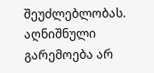შეუძლებლობას. აღნიშნული გარემოება არ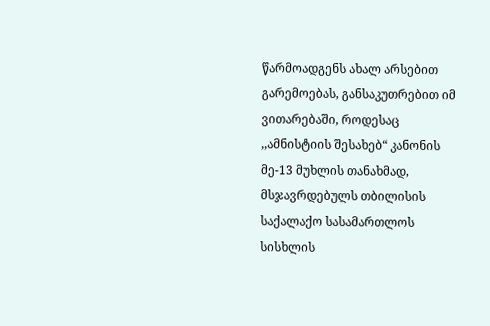წარმოადგენს ახალ არსებით გარემოებას, განსაკუთრებით იმ ვითარებაში, როდესაც ,,ამნისტიის შესახებ“ კანონის მე-13 მუხლის თანახმად, მსჯავრდებულს თბილისის საქალაქო სასამართლოს სისხლის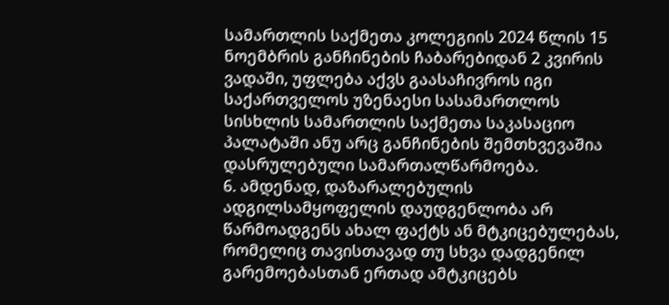სამართლის საქმეთა კოლეგიის 2024 წლის 15 ნოემბრის განჩინების ჩაბარებიდან 2 კვირის ვადაში, უფლება აქვს გაასაჩივროს იგი საქართველოს უზენაესი სასამართლოს სისხლის სამართლის საქმეთა საკასაციო პალატაში ანუ არც განჩინების შემთხვევაშია დასრულებული სამართალწარმოება.
6. ამდენად, დაზარალებულის ადგილსამყოფელის დაუდგენლობა არ წარმოადგენს ახალ ფაქტს ან მტკიცებულებას, რომელიც თავისთავად თუ სხვა დადგენილ გარემოებასთან ერთად ამტკიცებს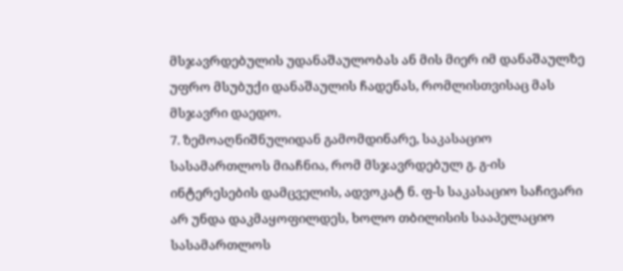მსჯავრდებულის უდანაშაულობას ან მის მიერ იმ დანაშაულზე უფრო მსუბუქი დანაშაულის ჩადენას, რომლისთვისაც მას მსჯავრი დაედო.
7. ზემოაღნიშნულიდან გამომდინარე, საკასაციო სასამართლოს მიაჩნია, რომ მსჯავრდებულ გ. გ-ის ინტერესების დამცველის, ადვოკატ ნ. ფ-ს საკასაციო საჩივარი არ უნდა დაკმაყოფილდეს, ხოლო თბილისის სააპელაციო სასამართლოს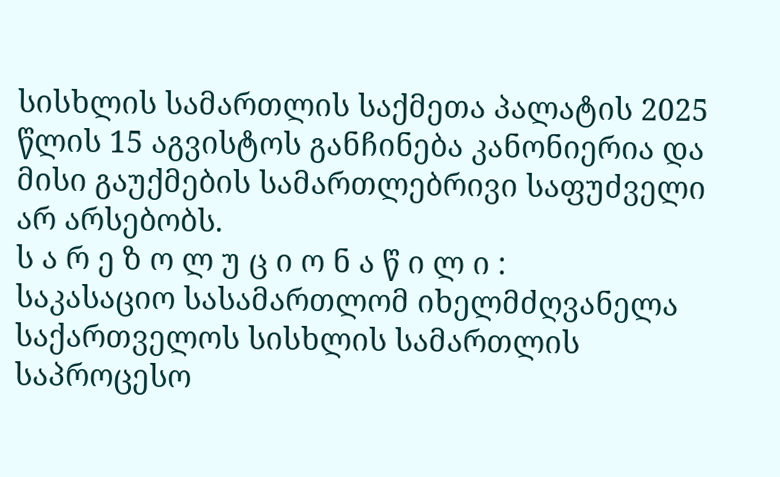სისხლის სამართლის საქმეთა პალატის 2025 წლის 15 აგვისტოს განჩინება კანონიერია და მისი გაუქმების სამართლებრივი საფუძველი არ არსებობს.
ს ა რ ე ზ ო ლ უ ც ი ო ნ ა წ ი ლ ი :
საკასაციო სასამართლომ იხელმძღვანელა საქართველოს სისხლის სამართლის საპროცესო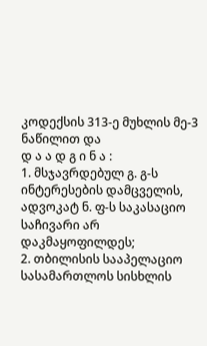კოდექსის 313-ე მუხლის მე-3 ნაწილით და
დ ა ა დ გ ი ნ ა :
1. მსჯავრდებულ გ. გ-ს ინტერესების დამცველის, ადვოკატ ნ. ფ-ს საკასაციო საჩივარი არ დაკმაყოფილდეს;
2. თბილისის სააპელაციო სასამართლოს სისხლის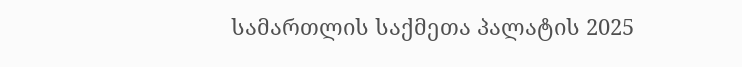სამართლის საქმეთა პალატის 2025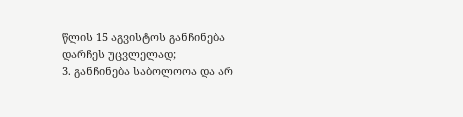წლის 15 აგვისტოს განჩინება დარჩეს უცვლელად;
3. განჩინება საბოლოოა და არ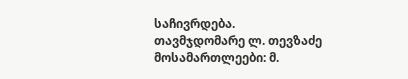საჩივრდება.
თავმჯდომარე ლ. თევზაძე
მოსამართლეები: მ.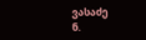ვასაძე
ნ.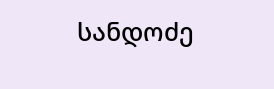სანდოძე